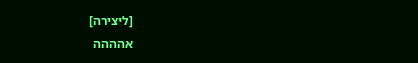[ליצירה]
אהההה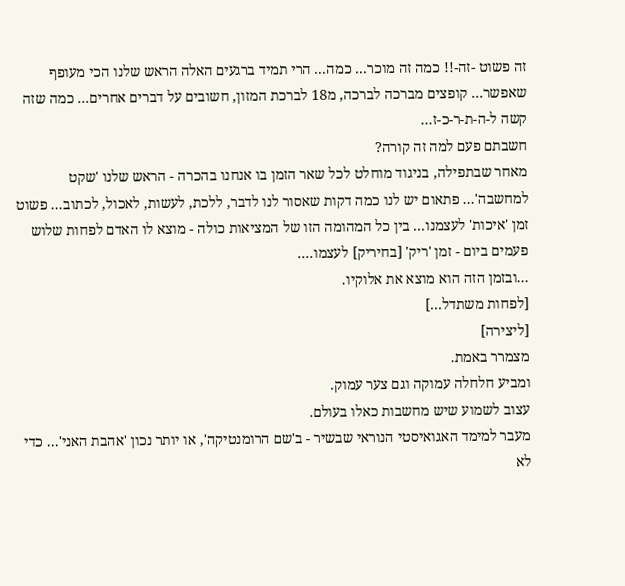זה פשוט -זה-!! כמה זה מוכר... כמה... הרי תמיד ברגעים האלה הראש שלנו הכי מעופף שאפשר... קופצים מברכה לברכה, מ18 לברכת המזון, חשובים על דברים אחרים... כמה שזה קשה ל-ה-ת-ר-כ-ז...
חשבתם פעם למה זה קורה?
מאחר שבתפילה, בניגוד מוחלט לכל שאר הזמן בו אנחנו בהכרה - הראש שלנו 'שקט למחשבה'... פתאום יש לנו כמה דקות שאסור לנו לדבר, ללכת, לעשות, לאכול, לכתוב... פשוט זמן 'איכות' לעצמנו... בין כל המהומה הזו של המציאות כולה - מוצא לו האדם לפחות שלוש פעמים ביום - זמן 'ריק' [בחיריק] לעצמו....
...ובזמן הזה הוא מוצא את אלוקיו.
[לפחות משתדל...]
[ליצירה]
מצמרר באמת.
ומביע חלחלה עמוקה וגם צער עמוק.
עצוב לשמוע שיש מחשבות כאלו בעולם.
מעבר למימד האגואיסטי הנוראי שבשיר - ב'שם הרומנטיקה', או יותר נכון 'אהבת האני'... כדי לא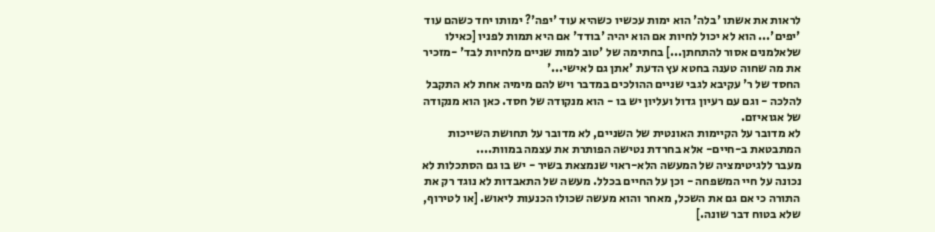לראות את אשתו 'בלה' הוא ימות עכשיו כשהיא עוד 'יפה'? ימותו יחד כשהם עוד 'יפים'... הוא לא יכול לחיות אם הוא יהיה 'בודד' אם היא תמות לפניו [כאילו שלאלמנים אסור להתחתן...] בחתימה של 'טוב למות שניים מלחיות לבד' -מזכיר את מה שחוה טענה בחטא עץ הדעת 'אתן גם לאישי...'
החסד של ר' עקיבא לגבי שניים ההולכים במדבר ויש להם מימיה אחת לא התקבל להלכה - וגם עם רעיון גדול ועליון יש בו - הוא מנקודה של חסד. כאן הוא מנקודה של אגואיזם.
לא מדובר על הקיימות האונטית של השניים, לא מדובר על תחושת השייכות המתבטאת ב-חיים- אלא בחרדת נטישה הפותרת את עצמה במוות....
מעבר ללגיטימציה של המעשה הלא-ראוי שנמצאת בשיר - יש בו גם הסתכלות לא נכונה על חיי המשפחה - וכן על החיים בכלל. מעשה של התאבדות לא נוגד רק את התורה כי אם גם את השכל, מאחר והוא מעשה שכולו הכנעות ליאוש. [או לטירוף, שלא בטוח דבר שונה.]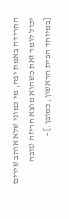החרידה באמת יפה, מי כמוני שלא אוהב שירים יכול לומר זאת כשהוא מוצא חריזה טובה [במיוחד הבית הראשון, כמובן.] -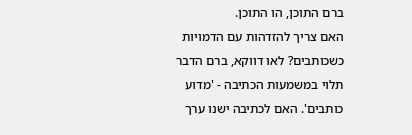ברם התוכן, הו התוכן.
האם צריך להזדהות עם הדמויות כשכותבים? לאו דווקא, ברם הדבר תלוי במשמעות הכתיבה - 'מדוע כותבים'. האם לכתיבה ישנו ערך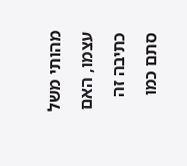מהותי משל עצמו, האם כתיבה זה סתם כמו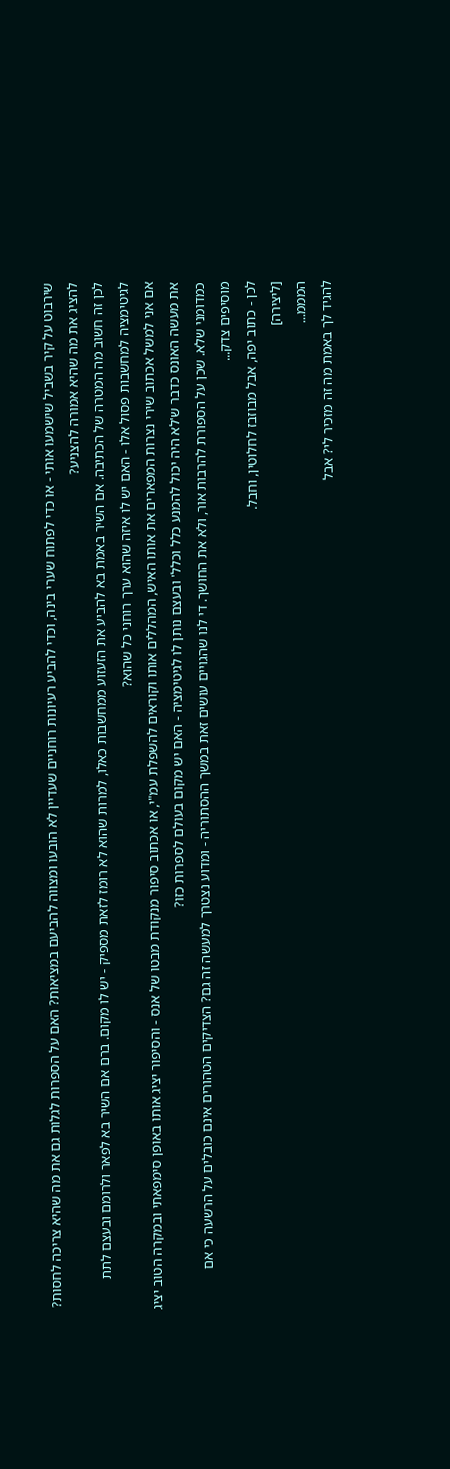שירבוט על קיר בשביל שישמעו אותי - או כדי לפתוח שערי בינה, וכדי להביע רעיונות רוחניים שעדיין לא הובעו ומצווה להביעם במציאות? האם על הספרות לגלות גם את מה שהיא צריכה לחסות? להציג את מה שהיא אמורה להצניע?
לכן זה חשוב מה המטרה של הכתיבה. אם השיר באמת בא להביע את הזעזוע ממחשבות כאלו, למרות שהוא לא רומז לזאת מספיק - יש לו מקום. ברם אם השיר בא לפאר ולרומם ובעצם לתת לגיטימציה למחשבות פסול אלו - האם יש לו איזה שהוא ערך רוחני כל שהוא?
אם אני למשל אכתוב שירי נצרות המפארים את אותו האיש, המהללים אותו וקוראים להשפלת עמ"י, או אכתוב סיפור מנקודת מבטו של אנס - והסיפור יציג אותו באופן סימפאתי ובמקרה הטוב יציג את מעשה האונס כדבר ש'לא היה יכול להמנע כלל וכלל' ובעצם נותן לו לגיטימציה - האם יש מקום בעולם לספרות כזו?
כמדומני שלא. שכן על הספורת להרבות אור, ולא את החושך. די לנו שהגויים עושים זאת במשך ההסתוריה - ומדוע נצטרך למעשה זה גם? הצדיקים הטהורים אינם כובלים על הרשעה כי אם מוסיפים צדק...
לכן - כתוב יפה, אבל מבוזבז לחלוטין, וחבל.
[ליצירה]
המממ...
להגיד לך באמת מה זה מזכיר לי? אבל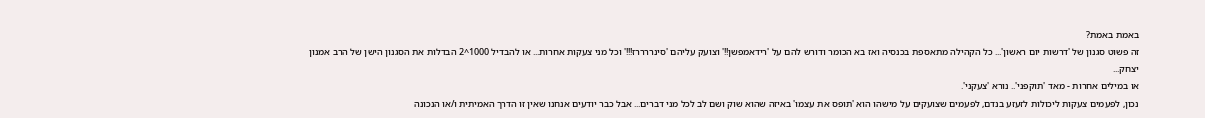באמת באמת?
זה פשוט סגנון של 'דרשות יום ראשון'... כל הקהילה מתאספת בכנסיה ואז בא הכומר ודורש להם על 'רידאמפשן!!' וצועק עליהם 'סינררררז!!!' וכל מני צעקות אחרות... או להבדיל 1000^2 הבדלות את הסגנון הישן של הרב אמנון יצחק...
או במילים אחרות - מאד 'תוקפני'.. נורא 'צעקני'.
נכון, לפעמים צעקות ליכולות לזעזע בנדם, לפעמים שצועקים על מישהו הוא 'תופס את עצמו' באיזה שהוא שוק ושם לב לכל מני דברים... אבל כבר יודעים אנחנו שאין זו הדרך האמיתית ו/או הנכונה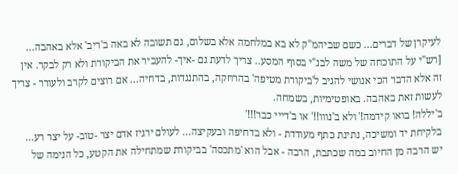לעיקרן של דברים... כשם שביהמ"ק לא בא במלחמה אלא בשלום, גם תשובה לא באה ב'ריב' אלא באהבה... [רש"י על התוכחה של משה לבנ"י בסוף המסע.. צריך לדעת גם -איך- להעביר את הביקורת ולא רק לבקר. אין זה אלא הדבר הכי אנושי להגיב ל'ביקורת מטיפה' בהרחקה, בהתנגדות, בדחיה... אם רוצים לקרב ולעורר - צריך לעשות זאת באהבה. באופטימיות, בשמחה.
ב'יללה! בואו קידמה!' ולא ב'נווו!!' או ב'דייי כבר!!!'
בלקיחת יד ומשיכה, נתינת כתף מעודדת - ולא בדחיפה ובעקיצה... לעולם ירגיז אדם יצר -טוב- על יצר רע...
יש הרבה מן החיוב במה שכתבת, הרבה - אבל הוא 'מתכסה' בביקורת שמתחילה את הקטע, כל הנימה של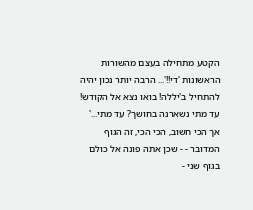הקטע מתחילה בעצם מהשורות הראשונות 'די!!'... הרבה יותר נכון יהיה להתחיל ב'יללה! בואו נצא אל הקודש! עד מתי נשארנה בחושך? עד מתי...'
אך הכי חשוב, הכי הכי, זה הגוף המדובר - - שכן אתה פונה אל כולם בגוף שני -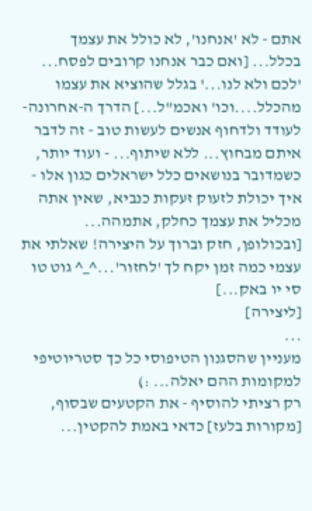אתם - לא 'אנחנו', לא כולל את עצמך בכלל... [ואם כבר אנחנו קרובים לפסח... 'לכם ולא לנו...' בגלל שהוציא את עצמו מהכלל....וכו' ואכמ"ל...] הדרך ה-אחרונה- לעודד ולדחוף אנשים לעשות טוב - זה לדבר איתם מבחוץ... ללא שיתוף... - ועוד יותר, כשמדובר בנושאים כלל ישראלים כגון אלו - איך יכולת לזעוק זעקות כנביא, שאין אתה מכליל את עצמך כחלק, אתמהה...
[ובכולופן, חזק וברוך על היצירה! שאלתי את עצמי כמה זמן יקח לך 'לחזור'...^_^ גוט טו סי יו באק...]
[ליצירה]
...
מעניין שהסגנון הטיפוסי כל כך סטריוטיפי למקומות ההם יאלה... :)
רק רציתי להוסיף - את הקטעים שבסוף, [מקורות בלעז] כדאי באמת להקטין...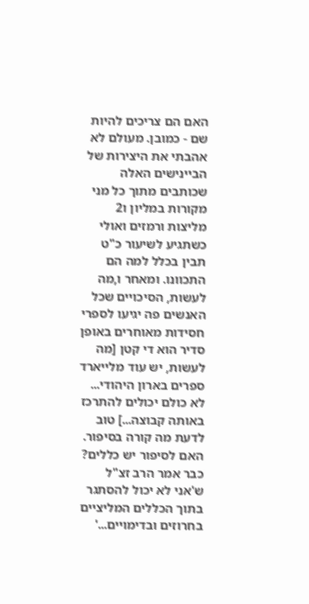האם הם צריכים להיות שם - כמובן. מעולם לא אהבתי את היצירות של הביינישים האלה שכותבים מתוך כל מני מקורות במליון ו2 מליצות ורמזים ואולי כשתגיע לשיעור כ"ט תבין בכלל למה הם התכוונו. ומאחר ו,מה לעשות, הסיכויים שכל האנשים פה יגיעו לספרי חסידות מאוחרים באופן סדיר הוא די קטן [מה לעשות, יש עוד מלייארד ספרים בארון היהודי... לא כולם יכולים להתרכז באותה קבוצה...] טוב לדעת מה קורה בסיפור.
האם לסיפור יש כללים? כבר אמר הרב זצ"ל ש'אני לא יכול להסתגר בתוך הכללים המליציים בחרוזים ובדימויים...'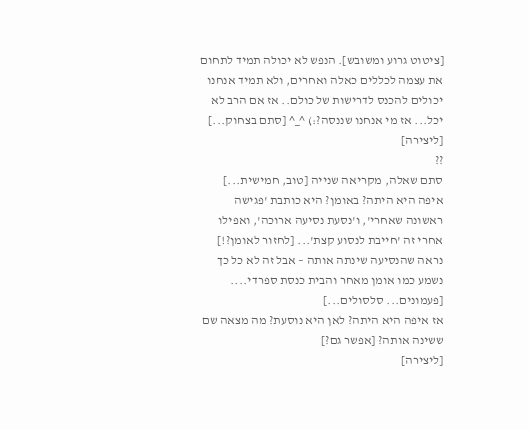[ציטוט גרוע ומשובש]. הנפש לא יכולה תמיד לתחום את עצמה לכללים כאלה ואחרים, ולא תמיד אנחנו יכולים להכנס לדרישות של כולם.. אז אם הרב לא יכל... אז מי אנחנו שננסה?:) ^_^ [סתם בצחוק...]
[ליצירה]
??
סתם שאלה, מקריאה שנייה [טוב, חמישית...]
איפה היא היתה? באומן? היא כותבת 'פגישה ראשונה שאחרי', ו'נסעת נסיעה ארוכה', ואפילו אחרי זה 'חייבת לנסוע קצת'... [לחזור לאומן?!]
נראה שהנסיעה שינתה אותה – אבל זה לא כל כך נשמע כמו אומן מאחר והבית כנסת ספרדי.... [פעמונים... סלסולים...]
אז איפה היא היתה? לאן היא נוסעת? מה מצאה שם ששינה אותה? [אפשר גם?]
[ליצירה]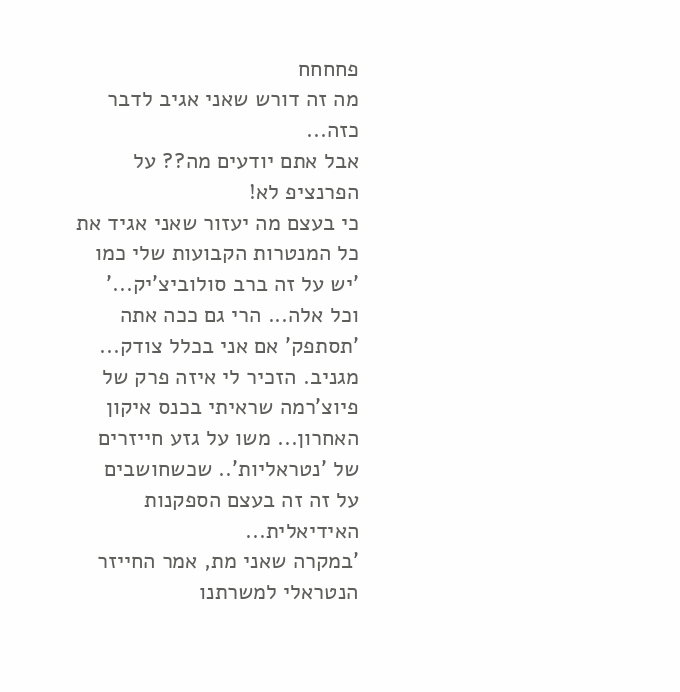פחחחח
מה זה דורש שאני אגיב לדבר כזה...
אבל אתם יודעים מה?? על הפרנציפ לא!
כי בעצם מה יעזור שאני אגיד את כל המנטרות הקבועות שלי כמו 'יש על זה ברב סולוביצ'יק...' וכל אלה... הרי גם ככה אתה 'תסתפק' אם אני בכלל צודק...
מגניב. הזכיר לי איזה פרק של פיוצ'רמה שראיתי בכנס איקון האחרון... משו על גזע חייזרים של 'נטראליות'.. שכשחושבים על זה זה בעצם הספקנות האידיאלית...
'במקרה שאני מת, אמר החייזר הנטראלי למשרתנו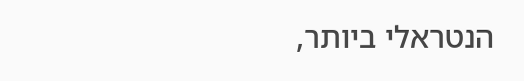הנטראלי ביותר,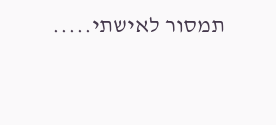תמסור לאישתי.....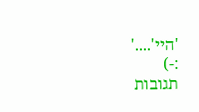'היי'....'
:-)
תגובות